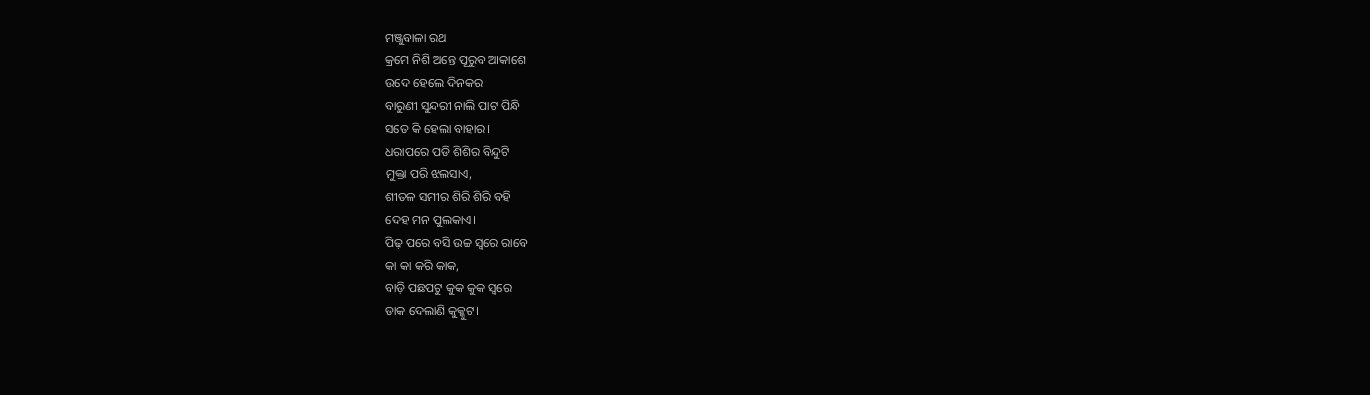ମଞ୍ଜୁବାଳା ରଥ
କ୍ରମେ ନିଶି ଅନ୍ତେ ପୂରୁବ ଆକାଶେ
ଉଦେ ହେଲେ ଦିନକର
ବାରୁଣୀ ସୁନ୍ଦରୀ ନାଲି ପାଟ ପିନ୍ଧି
ସତେ କି ହେଲା ବାହାର।
ଧରାପରେ ପଡି ଶିଶିର ବିନ୍ଦୁଟି
ମୁକ୍ତା ପରି ଝଲସାଏ,
ଶୀତଳ ସମୀର ଶିରି ଶିରି ବହି
ଦେହ ମନ ପୁଲକାଏ।
ପିଢ଼ ପରେ ବସି ଉଚ୍ଚ ସ୍ଵରେ ରାବେ
କା କା କରି କାକ,
ବାଡ଼ି ପଛପଟୁ କୁକ କୁକ ସ୍ଵରେ
ଡାକ ଦେଲାଣି କୁକ୍କୁଟ।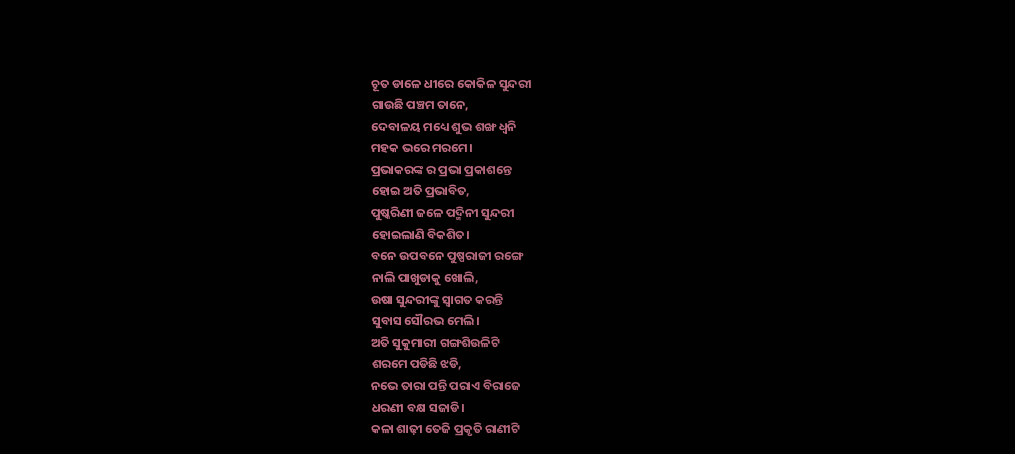ଚୂତ ଡାଳେ ଧୀରେ କୋକିଳ ସୁନ୍ଦରୀ
ଗାଉଛି ପଞ୍ଚମ ତାନେ,
ଦେବାଳୟ ମଧ୍ୟେ ଶୁଭ ଶଙ୍ଖ ଧ୍ୱନି
ମହକ ଭରେ ମରମେ।
ପ୍ରଭାକରଙ୍କ ର ପ୍ରଭା ପ୍ରକାଶନ୍ତେ
ହୋଇ ଅତି ପ୍ରଭାବିତ,
ପୁଷ୍କରିଣୀ ଜଳେ ପଦ୍ମିନୀ ସୁନ୍ଦରୀ
ହୋଇଲାଣି ବିକଶିତ।
ବନେ ଉପବନେ ପୁଷ୍ପରାଜୀ ରଙ୍ଗେ
ନାଲି ପାଖୁଡାକୁ ଖୋଲି,
ଉଷା ସୁନ୍ଦରୀଙ୍କୁ ସ୍ୱାଗତ କରନ୍ତି
ସୁବାସ ସୌରଭ ମେଲି।
ଅତି ସୁକୁମାରୀ ଗଙ୍ଗଶିଉଳିଟି
ଶରମେ ପଡିଛି ଝଡି,
ନଭେ ତାରା ପନ୍ତି ପରାଏ ବିରାଜେ
ଧରଣୀ ବକ୍ଷ ସଜାଡି।
କଳା ଶାଢ଼ୀ ତେଜି ପ୍ରକୃତି ରାଣୀଟି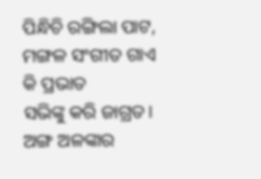ପିନ୍ଧିଚି ରଙ୍ଗିଲା ପାଟ,
ମଙ୍ଗଳ ସଂଗୀତ ଗାଏ କି ପ୍ରଭାତ
ସଭିଙ୍କୁ କରି ଜାଗ୍ରତ।
ଅଙ୍ଗ ଅଳଙ୍କାର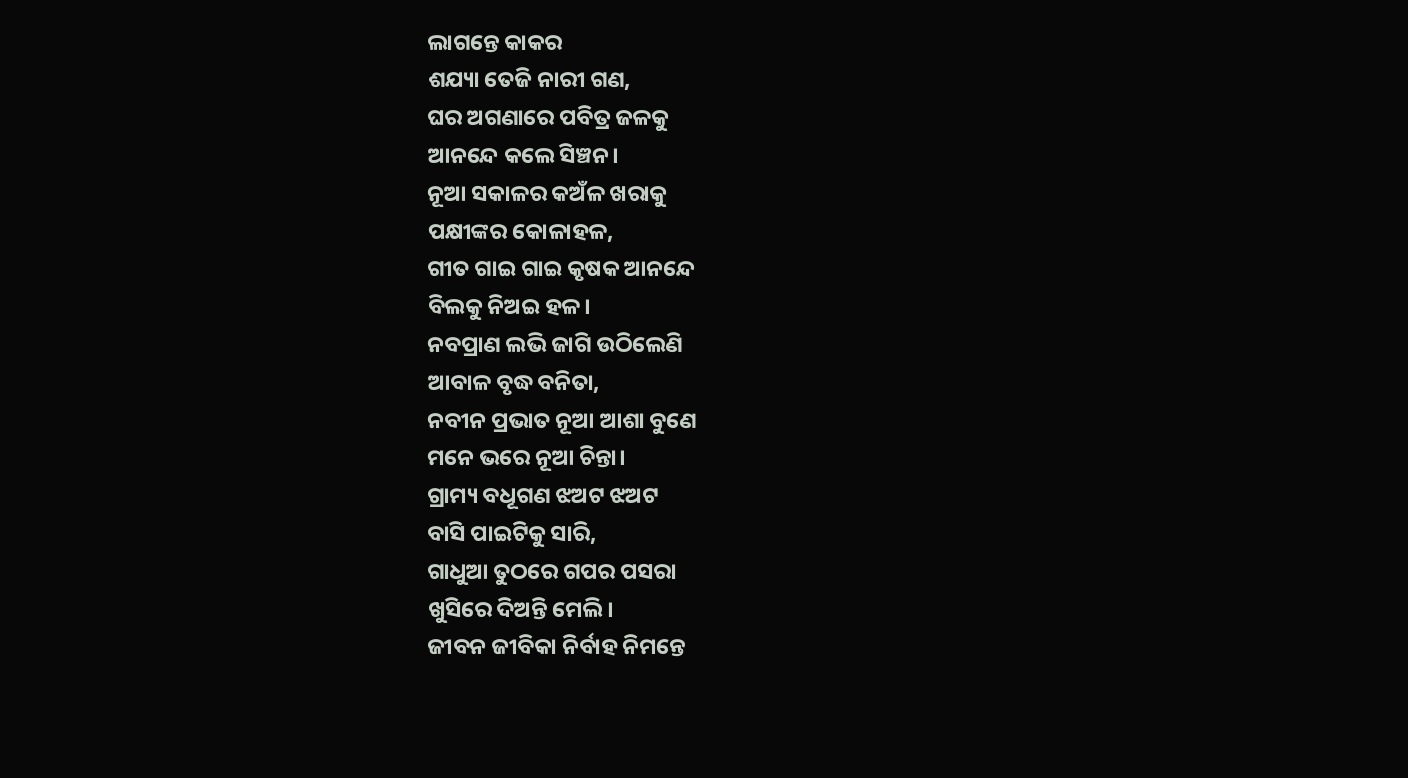ଲାଗନ୍ତେ କାକର
ଶଯ୍ୟା ତେଜି ନାରୀ ଗଣ,
ଘର ଅଗଣାରେ ପବିତ୍ର ଜଳକୁ
ଆନନ୍ଦେ କଲେ ସିଞ୍ଚନ।
ନୂଆ ସକାଳର କଅଁଳ ଖରାକୁ
ପକ୍ଷୀଙ୍କର କୋଳାହଳ,
ଗୀତ ଗାଇ ଗାଇ କୃଷକ ଆନନ୍ଦେ
ବିଲକୁ ନିଅଇ ହଳ।
ନବପ୍ରାଣ ଲଭି ଜାଗି ଉଠିଲେଣି
ଆବାଳ ବୃଦ୍ଧ ବନିତା,
ନବୀନ ପ୍ରଭାତ ନୂଆ ଆଶା ବୁଣେ
ମନେ ଭରେ ନୂଆ ଚିନ୍ତା।
ଗ୍ରାମ୍ୟ ବଧୂଗଣ ଝଅଟ ଝଅଟ
ବାସି ପାଇଟିକୁ ସାରି,
ଗାଧୁଆ ତୁଠରେ ଗପର ପସରା
ଖୁସିରେ ଦିଅନ୍ତି ମେଲି।
ଜୀବନ ଜୀବିକା ନିର୍ବାହ ନିମନ୍ତେ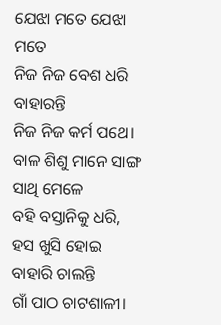ଯେଝା ମତେ ଯେଝା ମତେ
ନିଜ ନିଜ ବେଶ ଧରି ବାହାରନ୍ତି
ନିଜ ନିଜ କର୍ମ ପଥେ।
ବାଳ ଶିଶୁ ମାନେ ସାଙ୍ଗ ସାଥି ମେଳେ
ବହି ବସ୍ତାନିକୁ ଧରି,
ହସ ଖୁସି ହୋଇ ବାହାରି ଚାଲନ୍ତି
ଗାଁ ପାଠ ଚାଟଶାଳୀ।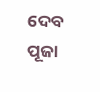ଦେବ ପୂଜା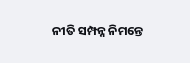ନୀତି ସମ୍ପନ୍ନ ନିମନ୍ତେ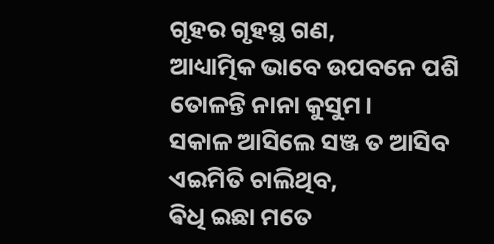ଗୃହର ଗୃହସ୍ଥ ଗଣ,
ଆଧ୍ୟାତ୍ମିକ ଭାବେ ଉପବନେ ପଶି
ତୋଳନ୍ତି ନାନା କୁସୁମ।
ସକାଳ ଆସିଲେ ସଞ୍ଜ ତ ଆସିବ
ଏଇମିତି ଚାଲିଥିବ,
ଵିଧି ଇଛା ମତେ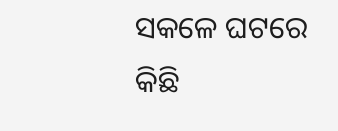ସକଳେ ଘଟରେ
କିଛି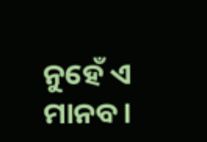ନୁହେଁ ଏ ମାନବ।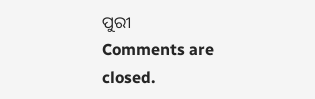ପୁରୀ
Comments are closed.